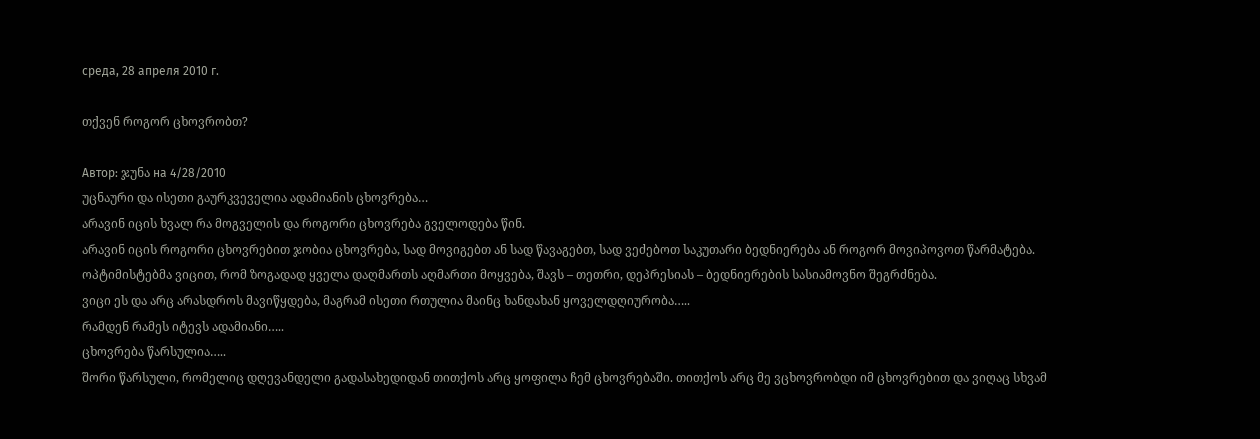среда, 28 апреля 2010 г.

თქვენ როგორ ცხოვრობთ?

Автор: ჯუნა на 4/28/2010
უცნაური და ისეთი გაურკვეველია ადამიანის ცხოვრება…
არავინ იცის ხვალ რა მოგველის და როგორი ცხოვრება გველოდება წინ.
არავინ იცის როგორი ცხოვრებით ჯობია ცხოვრება, სად მოვიგებთ ან სად წავაგებთ, სად ვეძებოთ საკუთარი ბედნიერება ან როგორ მოვიპოვოთ წარმატება.
ოპტიმისტებმა ვიცით, რომ ზოგადად ყველა დაღმართს აღმართი მოყვება, შავს – თეთრი, დეპრესიას – ბედნიერების სასიამოვნო შეგრძნება.
ვიცი ეს და არც არასდროს მავიწყდება, მაგრამ ისეთი რთულია მაინც ხანდახან ყოველდღიურობა…..
რამდენ რამეს იტევს ადამიანი…..
ცხოვრება წარსულია…..
შორი წარსული, რომელიც დღევანდელი გადასახედიდან თითქოს არც ყოფილა ჩემ ცხოვრებაში. თითქოს არც მე ვცხოვრობდი იმ ცხოვრებით და ვიღაც სხვამ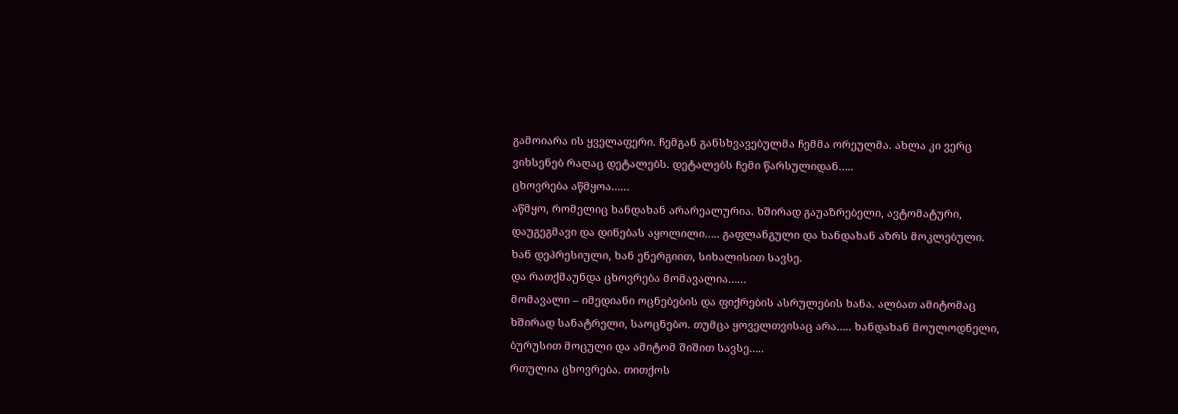გამოიარა ის ყველაფერი. ჩემგან განსხვავებულმა ჩემმა ორეულმა. ახლა კი ვერც ვიხსენებ რაღაც დეტალებს. დეტალებს ჩემი წარსულიდან…..
ცხოვრება აწმყოა……
აწმყო, რომელიც ხანდახან არარეალურია. ხშირად გაუაზრებელი, ავტომატური, დაუგეგმავი და დინებას აყოლილი….. გაფლანგული და ხანდახან აზრს მოკლებული. ხან დეპრესიული, ხან ენერგიით, სიხალისით სავსე.
და რათქმაუნდა ცხოვრება მომავალია……
მომავალი – იმედიანი ოცნებების და ფიქრების ასრულების ხანა. ალბათ ამიტომაც ხშირად სანატრელი, საოცნებო. თუმცა ყოველთვისაც არა….. ხანდახან მოულოდნელი, ბურუსით მოცული და ამიტომ შიშით სავსე…..
რთულია ცხოვრება. თითქოს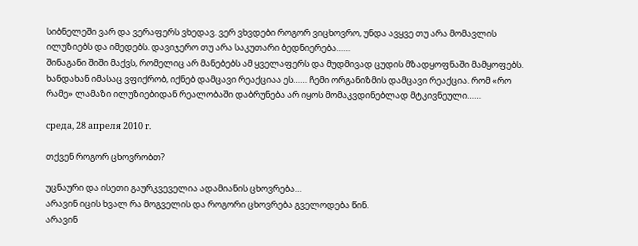სიბნელეში ვარ და ვერაფერს ვხედავ. ვერ ვხვდები როგორ ვიცხოვრო, უნდა ავყვე თუ არა მომავლის ილუზიებს და იმედებს. დავიჯერო თუ არა საკუთარი ბედნიერება……
შინაგანი შიში მაქვს, რომელიც არ მანებებს ამ ყველაფერს და მუდმივად ცუდის მზადყოფნაში მამყოფებს. ხანდახან იმასაც ვფიქრობ, იქნებ დამცავი რეაქციაა ეს…… ჩემი ორგანიზმის დამცავი რეაქცია. რომ «რო რამე» ლამაზი ილუზიებიდან რეალობაში დაბრუნება არ იყოს მომაკვდინებლად მტკივნეული……

среда, 28 апреля 2010 г.

თქვენ როგორ ცხოვრობთ?

უცნაური და ისეთი გაურკვეველია ადამიანის ცხოვრება…
არავინ იცის ხვალ რა მოგველის და როგორი ცხოვრება გველოდება წინ.
არავინ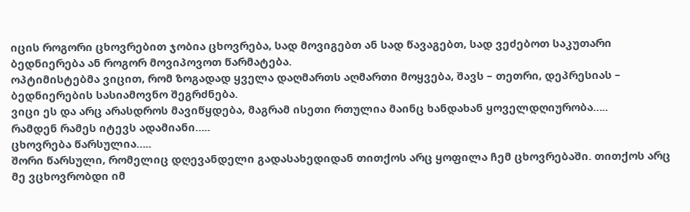იცის როგორი ცხოვრებით ჯობია ცხოვრება, სად მოვიგებთ ან სად წავაგებთ, სად ვეძებოთ საკუთარი ბედნიერება ან როგორ მოვიპოვოთ წარმატება.
ოპტიმისტებმა ვიცით, რომ ზოგადად ყველა დაღმართს აღმართი მოყვება, შავს – თეთრი, დეპრესიას – ბედნიერების სასიამოვნო შეგრძნება.
ვიცი ეს და არც არასდროს მავიწყდება, მაგრამ ისეთი რთულია მაინც ხანდახან ყოველდღიურობა…..
რამდენ რამეს იტევს ადამიანი…..
ცხოვრება წარსულია…..
შორი წარსული, რომელიც დღევანდელი გადასახედიდან თითქოს არც ყოფილა ჩემ ცხოვრებაში. თითქოს არც მე ვცხოვრობდი იმ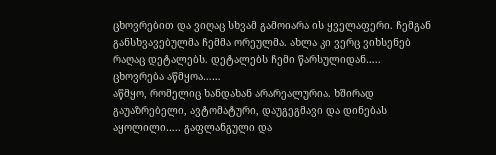ცხოვრებით და ვიღაც სხვამ გამოიარა ის ყველაფერი. ჩემგან განსხვავებულმა ჩემმა ორეულმა. ახლა კი ვერც ვიხსენებ რაღაც დეტალებს. დეტალებს ჩემი წარსულიდან…..
ცხოვრება აწმყოა……
აწმყო, რომელიც ხანდახან არარეალურია. ხშირად გაუაზრებელი, ავტომატური, დაუგეგმავი და დინებას აყოლილი….. გაფლანგული და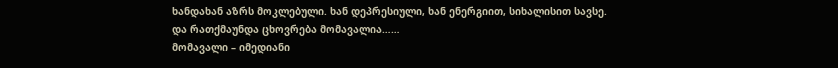ხანდახან აზრს მოკლებული. ხან დეპრესიული, ხან ენერგიით, სიხალისით სავსე.
და რათქმაუნდა ცხოვრება მომავალია……
მომავალი – იმედიანი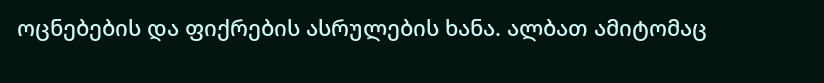ოცნებების და ფიქრების ასრულების ხანა. ალბათ ამიტომაც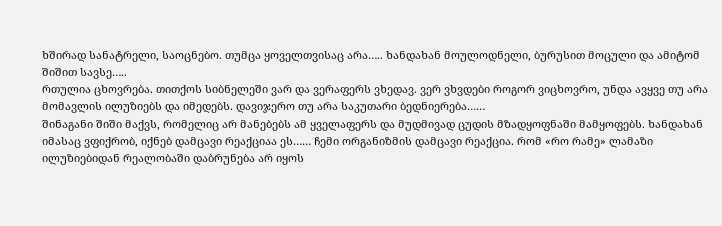ხშირად სანატრელი, საოცნებო. თუმცა ყოველთვისაც არა….. ხანდახან მოულოდნელი, ბურუსით მოცული და ამიტომ შიშით სავსე…..
რთულია ცხოვრება. თითქოს სიბნელეში ვარ და ვერაფერს ვხედავ. ვერ ვხვდები როგორ ვიცხოვრო, უნდა ავყვე თუ არა მომავლის ილუზიებს და იმედებს. დავიჯერო თუ არა საკუთარი ბედნიერება……
შინაგანი შიში მაქვს, რომელიც არ მანებებს ამ ყველაფერს და მუდმივად ცუდის მზადყოფნაში მამყოფებს. ხანდახან იმასაც ვფიქრობ, იქნებ დამცავი რეაქციაა ეს…… ჩემი ორგანიზმის დამცავი რეაქცია. რომ «რო რამე» ლამაზი ილუზიებიდან რეალობაში დაბრუნება არ იყოს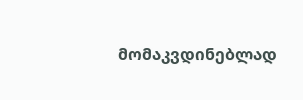მომაკვდინებლად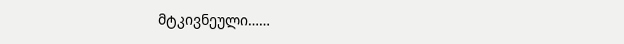მტკივნეული……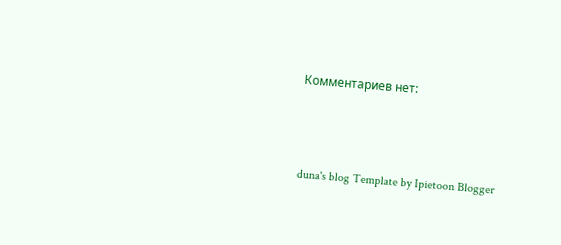Комментариев нет:



duna's blog Template by Ipietoon Blogger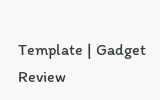Template | Gadget Review